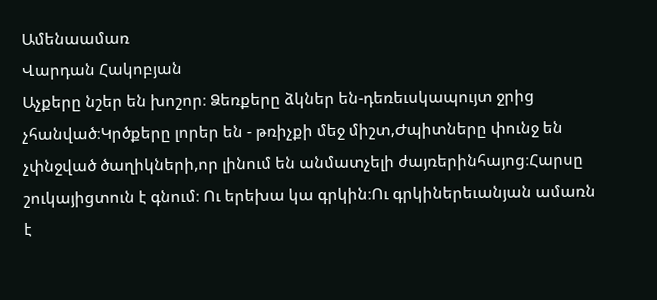Ամենաամառ
Վարդան Հակոբյան
Աչքերը նշեր են խոշոր։ Ձեռքերը ձկներ են-դեռեւսկապույտ ջրից չհանված։Կրծքերը լորեր են - թռիչքի մեջ միշտ,Ժպիտները փունջ են չփնջված ծաղիկների,որ լինում են անմատչելի ժայռերինհայոց։Հարսը շուկայիցտուն է գնում։ Ու երեխա կա գրկին։Ու գրկիներեւանյան ամառն է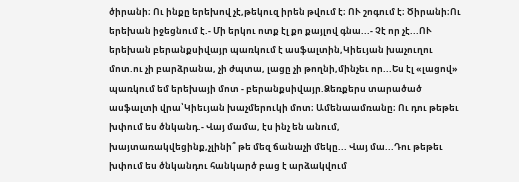ծիրանի։ Ու ինքը երեխով չէ,թեկուզ իրեն թվում է։ ՈՒ շոգում է։ Ծիրանի։Ու երեխան իջեցնում է.- Մի երկու ոտք էլ քո քայլով գնա...- Չէ որ չէ...ՈՒ երեխան բերանքսիվայր պառկում է ասֆալտին,Կիեւյան խաչուղու մոտ.ու չի բարձրանա, չի ժպտա, լացը չի թողնի,մինչեւ որ...Ես էլ «լացով» պառկում եմ երեխայի մոտ - բերանքսիվայր.Ձեռքերս տարածած ասֆալտի վրա՝Կիեւյան խաչմերուկի մոտ։ Ամենաամռանը։ Ու դու թեթեւ խփում ես ծնկանդ.- Վայ մամա, էս ինչ են անում, խայտառակվեցինք,չլինի՞ թե մեզ ճանաչի մեկը... Վայ մա...Դու թեթեւ խփում ես ծնկանդու հանկարծ բաց է արձակվում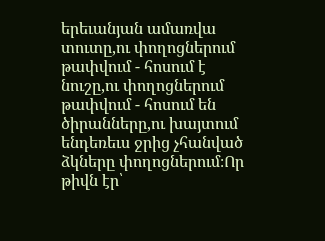երեւանյան ամառվա տուտը,ու փողոցներում թափվում - հոսում է նուշը,ու փողոցներում թափվում - հոսում են ծիրանները,ու խայտում ենդեռեւս ջրից չհանված ձկները փողոցներում։Որ թիվն էր՝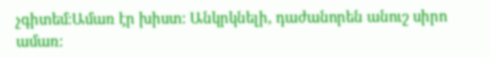չգիտեմ։Ամառ էր խիստ։ Անկրկնելի, դաժանորեն անուշ սիրո ամառ։